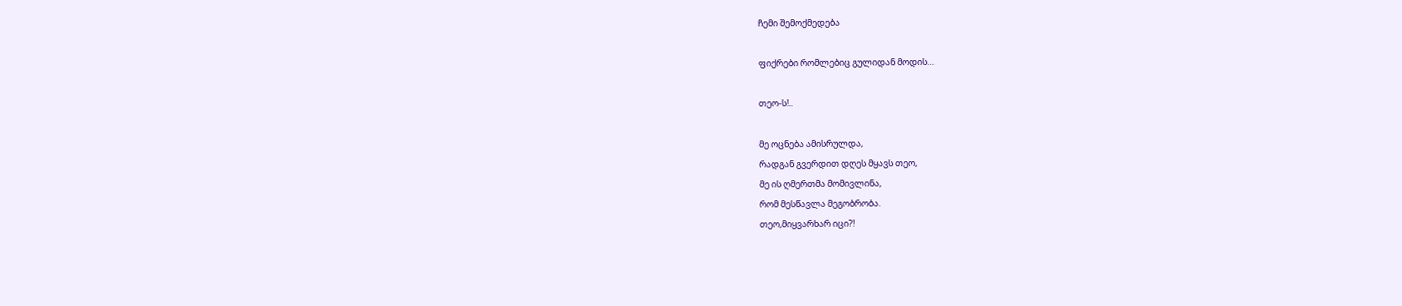ჩემი შემოქმედება

ფიქრები რომლებიც გულიდან მოდის…

თეო-ს!..

მე ოცნება ამისრულდა,
რადგან გვერდით დღეს მყავს თეო,
მე ის ღმერთმა მომივლინა,
რომ მესწავლა მეგობრობა.
თეო,მიყვარხარ იცი?!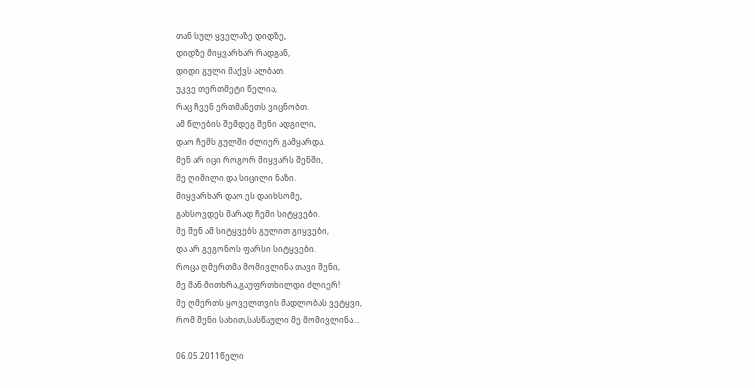თან სულ ყველაზე დიდზე,
დიდზე მიყვარხარ რადგან,
დიდი გული მაქვს ალბათ.
უკვე თერთმეტი წელია,
რაც ჩვენ ერთმანეთს ვიცნობთ.
ამ წლების შემდეგ შენი ადგილი,
დაო ჩემს გულში ძლიერ გამყარდა.
მენ არ იცი როგორ მიყვარს შენში,
მე ღიმილი და სიცილი ნაზი.
მიყვარხარ დაო ეს დაიხსომე,
გახსოვდეს მარად ჩემი სიტყვები.
მე შენ ამ სიტყვებს გულით გიყვები,
და არ გეგონოს ფარსი სიტყვები.
როცა ღმერთმა მომივლინა თავი შენი,
მე მან მითხრა,გაუფრთხილდი ძლიერ!
მე ღმერთს ყოველთვის მადლობას ვეტყვი,
რომ შენი სახით,სასწაული მე მომივლინა…

06.05.2011წელი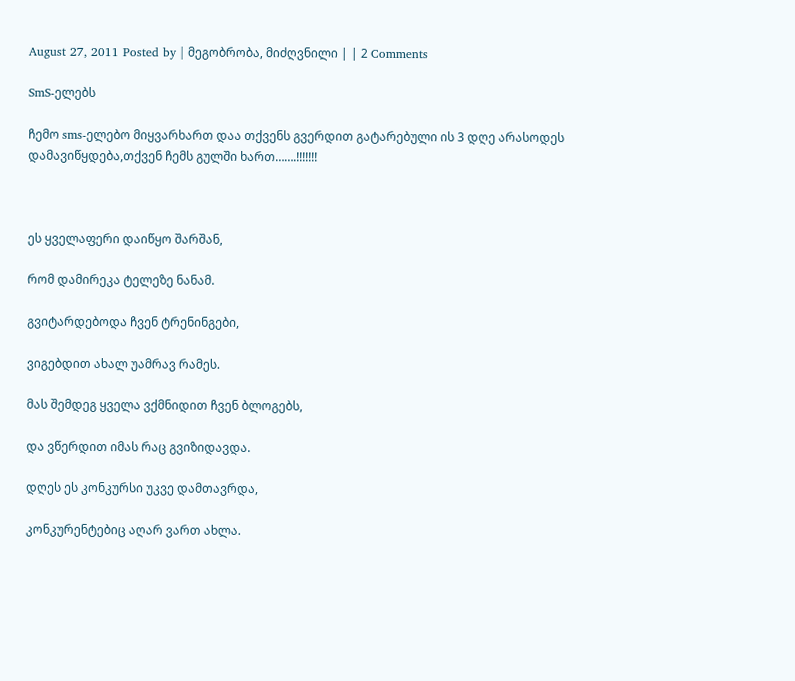August 27, 2011 Posted by | მეგობრობა, მიძღვნილი | | 2 Comments

SmS-ელებს

ჩემო sms-ელებო მიყვარხართ დაა თქვენს გვერდით გატარებული ის 3 დღე არასოდეს დამავიწყდება,თქვენ ჩემს გულში ხართ…….!!!!!!!



ეს ყველაფერი დაიწყო შარშან,

რომ დამირეკა ტელეზე ნანამ.

გვიტარდებოდა ჩვენ ტრენინგები,

ვიგებდით ახალ უამრავ რამეს.

მას შემდეგ ყველა ვქმნიდით ჩვენ ბლოგებს,

და ვწერდით იმას რაც გვიზიდავდა.

დღეს ეს კონკურსი უკვე დამთავრდა,

კონკურენტებიც აღარ ვართ ახლა.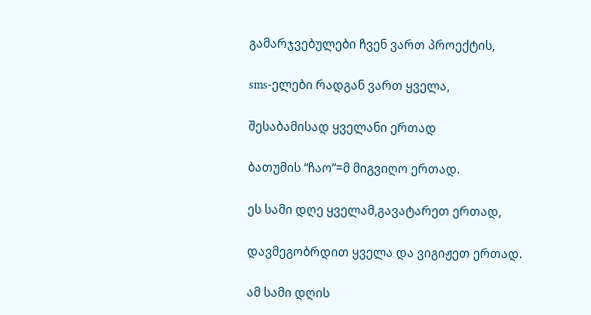გამარჯვებულები ჩვენ ვართ პროექტის,

sms-ელები რადგან ვართ ყველა,

შესაბამისად ყველანი ერთად

ბათუმის “ჩაო”=მ მიგვიღო ერთად.

ეს სამი დღე ყველამ,გავატარეთ ერთად,

დავმეგობრდით ყველა და ვიგიჟეთ ერთად.

ამ სამი დღის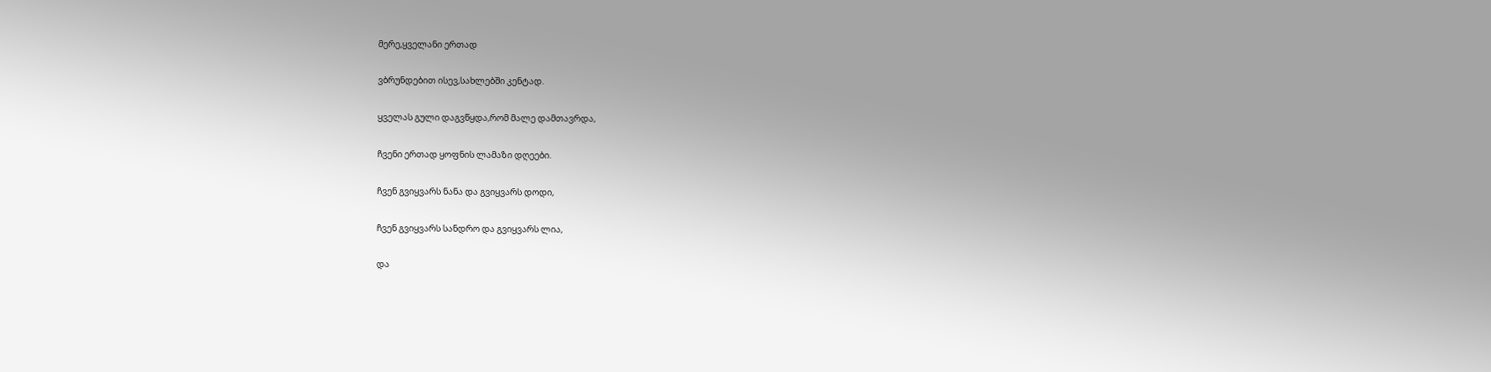მერე,ყველანი ერთად

ვბრუნდებით ისევ,სახლებში კენტად.

ყველას გული დაგვწყდა,რომ მალე დამთავრდა,

ჩვენი ერთად ყოფნის ლამაზი დღეები.

ჩვენ გვიყვარს ნანა და გვიყვარს დოდი,

ჩვენ გვიყვარს სანდრო და გვიყვარს ლია,

და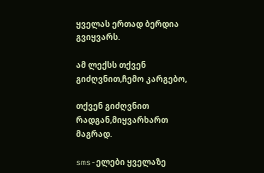ყველას ერთად ბერდია გვიყვარს.

ამ ლექსს თქვენ გიძღვნით,ჩემო კარგებო,

თქვენ გიძღვნით რადგან,მიყვარხართ მაგრად.

sms-ელები ყველაზე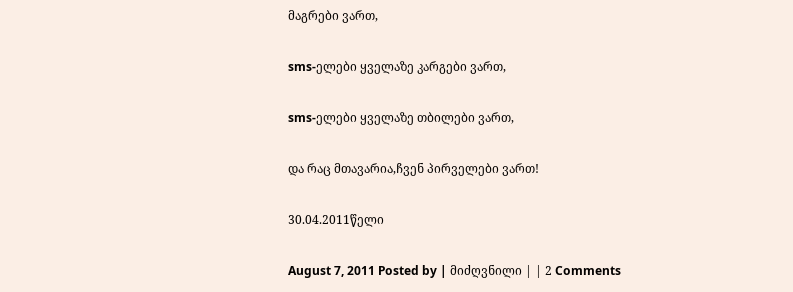მაგრები ვართ,

sms-ელები ყველაზე კარგები ვართ,

sms-ელები ყველაზე თბილები ვართ,

და რაც მთავარია,ჩვენ პირველები ვართ!

30.04.2011წელი

August 7, 2011 Posted by | მიძღვნილი | | 2 Comments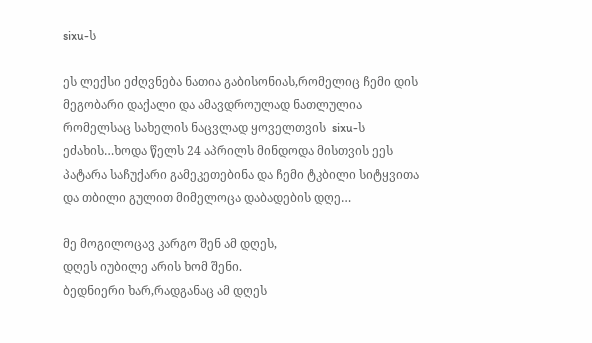sixu-ს

ეს ლექსი ეძღვნება ნათია გაბისონიას,რომელიც ჩემი დის მეგობარი დაქალი და ამავდროულად ნათლულია რომელსაც სახელის ნაცვლად ყოველთვის  sixu-ს ეძახის…ხოდა წელს 24 აპრილს მინდოდა მისთვის ეეს პატარა საჩუქარი გამეკეთებინა და ჩემი ტკბილი სიტყვითა და თბილი გულით მიმელოცა დაბადების დღე…

მე მოგილოცავ კარგო შენ ამ დღეს,
დღეს იუბილე არის ხომ შენი.
ბედნიერი ხარ,რადგანაც ამ დღეს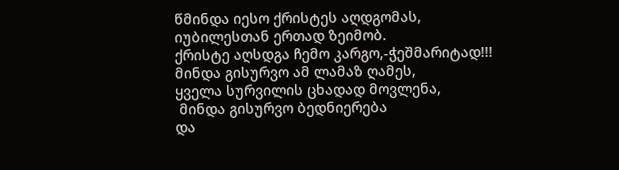წმინდა იესო ქრისტეს აღდგომას,
იუბილესთან ერთად ზეიმობ.
ქრისტე აღსდგა ჩემო კარგო,-ჭეშმარიტად!!!
მინდა გისურვო ამ ლამაზ ღამეს,
ყველა სურვილის ცხადად მოვლენა,
 მინდა გისურვო ბედნიერება
და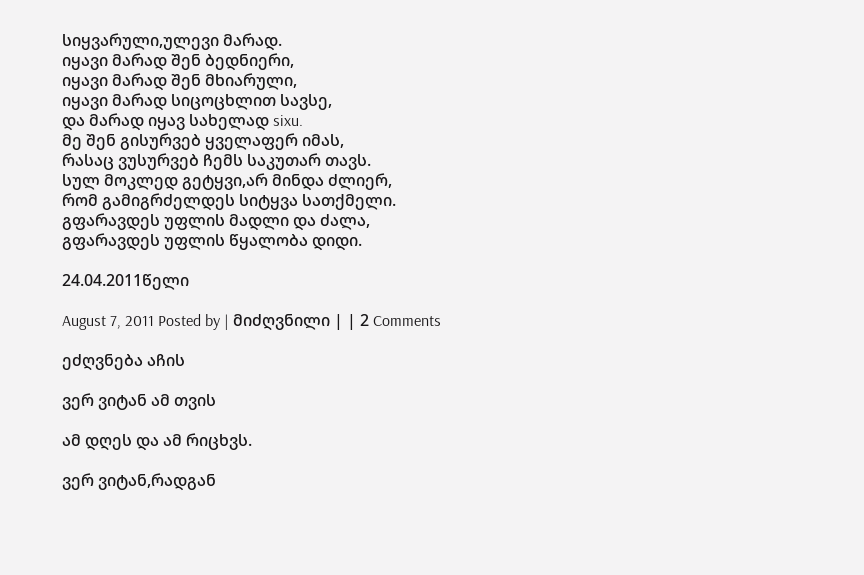სიყვარული,ულევი მარად.
იყავი მარად შენ ბედნიერი,
იყავი მარად შენ მხიარული,
იყავი მარად სიცოცხლით სავსე,
და მარად იყავ სახელად sixu.
მე შენ გისურვებ ყველაფერ იმას,
რასაც ვუსურვებ ჩემს საკუთარ თავს.
სულ მოკლედ გეტყვი,არ მინდა ძლიერ,
რომ გამიგრძელდეს სიტყვა სათქმელი.
გფარავდეს უფლის მადლი და ძალა,
გფარავდეს უფლის წყალობა დიდი.

24.04.2011წელი

August 7, 2011 Posted by | მიძღვნილი | | 2 Comments

ეძღვნება აჩის

ვერ ვიტან ამ თვის

ამ დღეს და ამ რიცხვს.

ვერ ვიტან,რადგან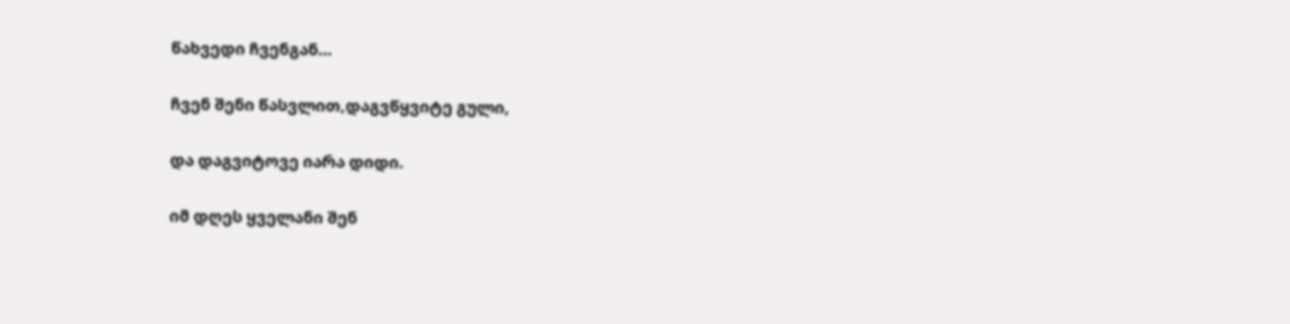წახვედი ჩვენგან…

ჩვენ შენი წასვლით,დაგვწყვიტე გული,

და დაგვიტოვე იარა დიდი.

იმ დღეს ყველანი შენ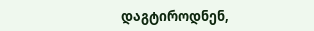დაგტიროდნენ,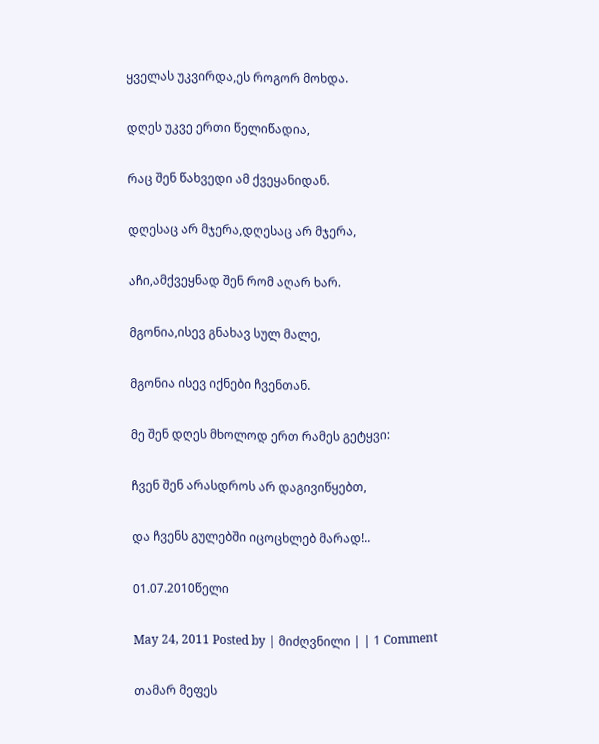ყველას უკვირდა,ეს როგორ მოხდა.

დღეს უკვე ერთი წელიწადია,

რაც შენ წახვედი ამ ქვეყანიდან.

დღესაც არ მჯერა,დღესაც არ მჯერა,

აჩი,ამქვეყნად შენ რომ აღარ ხარ.

მგონია,ისევ გნახავ სულ მალე,

მგონია ისევ იქნები ჩვენთან.

მე შენ დღეს მხოლოდ ერთ რამეს გეტყვი:

ჩვენ შენ არასდროს არ დაგივიწყებთ,

და ჩვენს გულებში იცოცხლებ მარად!..

01.07.2010წელი

May 24, 2011 Posted by | მიძღვნილი | | 1 Comment

თამარ მეფეს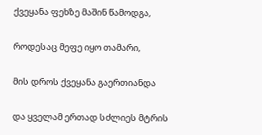ქვეყანა ფეხზე მაშინ წამოდგა,

როდესაც მეფე იყო თამარი,

მის დროს ქვეყანა გაერთიანდა

და ყველამ ერთად სძლიეს მტრის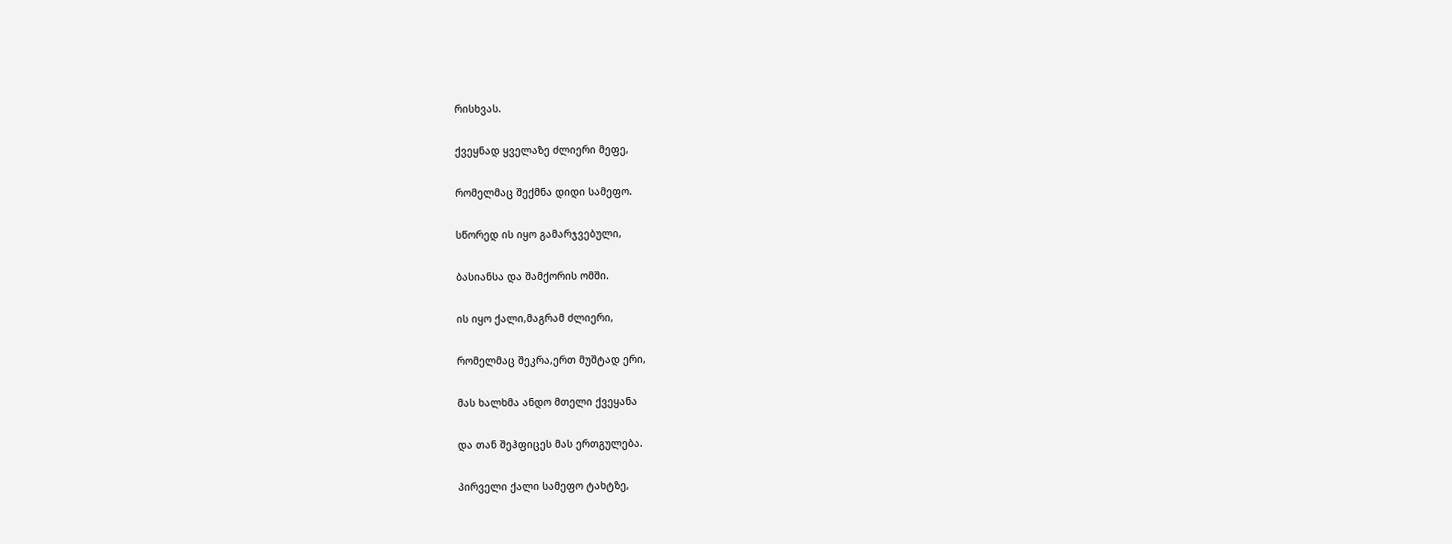რისხვას.

ქვეყნად ყველაზე ძლიერი მეფე,

რომელმაც შექმნა დიდი სამეფო.

სწორედ ის იყო გამარჯვებული,

ბასიანსა და შამქორის ომში.

ის იყო ქალი,მაგრამ ძლიერი,

რომელმაც შეკრა,ერთ მუშტად ერი,

მას ხალხმა ანდო მთელი ქვეყანა

და თან შეჰფიცეს მას ერთგულება.

პირველი ქალი სამეფო ტახტზე,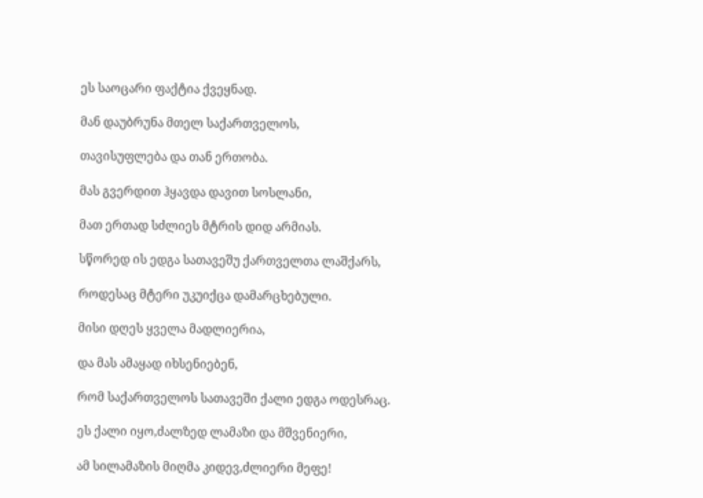ეს საოცარი ფაქტია ქვეყნად.

მან დაუბრუნა მთელ საქართველოს,

თავისუფლება და თან ერთობა.

მას გვერდით ჰყავდა დავით სოსლანი,

მათ ერთად სძლიეს მტრის დიდ არმიას.

სწორედ ის ედგა სათავეშუ ქართველთა ლაშქარს,

როდესაც მტერი უკუიქცა დამარცხებული.

მისი დღეს ყველა მადლიერია,

და მას ამაყად იხსენიებენ,

რომ საქართველოს სათავეში ქალი ედგა ოდესრაც.

ეს ქალი იყო,ძალზედ ლამაზი და მშვენიერი,

ამ სილამაზის მიღმა კიდევ,ძლიერი მეფე!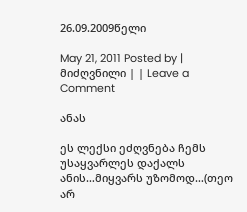26.09.2009წელი

May 21, 2011 Posted by | მიძღვნილი | | Leave a Comment

ანას

ეს ლექსი ეძღვნება ჩემს უსაყვარლეს დაქალს ანის…მიყვარს უზომოდ…(თეო არ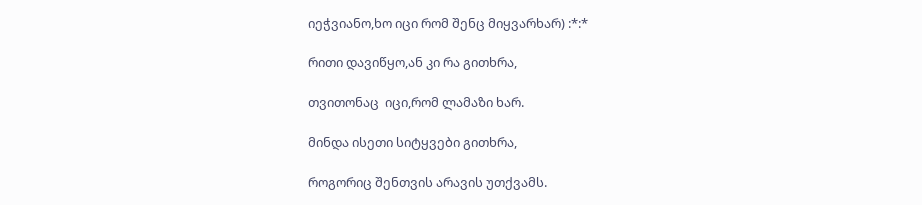იეჭვიანო,ხო იცი რომ შენც მიყვარხარ) :*:*

რითი დავიწყო,ან კი რა გითხრა,

თვითონაც  იცი,რომ ლამაზი ხარ.

მინდა ისეთი სიტყვები გითხრა,

როგორიც შენთვის არავის უთქვამს.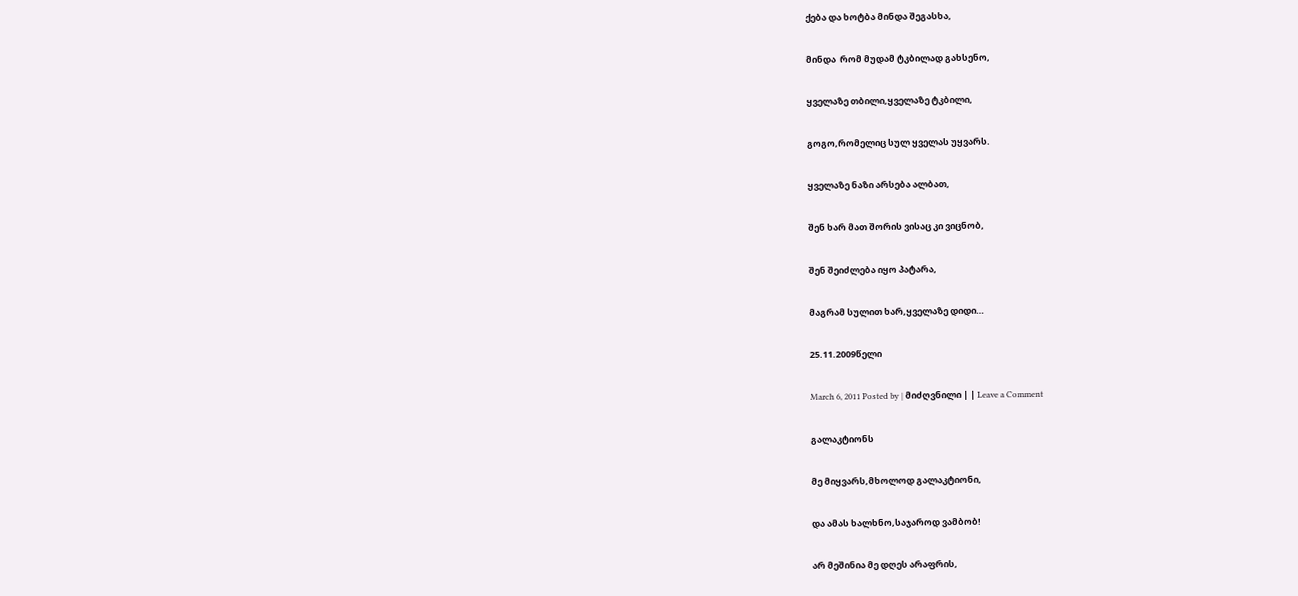ქება და ხოტბა მინდა შეგასხა,

მინდა  რომ მუდამ ტკბილად გახსენო,

ყველაზე თბილი,ყველაზე ტკბილი,

გოგო,რომელიც სულ ყველას უყვარს.

ყველაზე ნაზი არსება ალბათ,

შენ ხარ მათ შორის ვისაც კი ვიცნობ,

შენ შეიძლება იყო პატარა,

მაგრამ სულით ხარ,ყველაზე დიდი…

25.11.2009წელი

March 6, 2011 Posted by | მიძღვნილი | | Leave a Comment

გალაკტიონს

მე მიყვარს,მხოლოდ გალაკტიონი,

და ამას ხალხნო,საჯაროდ ვამბობ!

არ მეშინია მე დღეს არაფრის,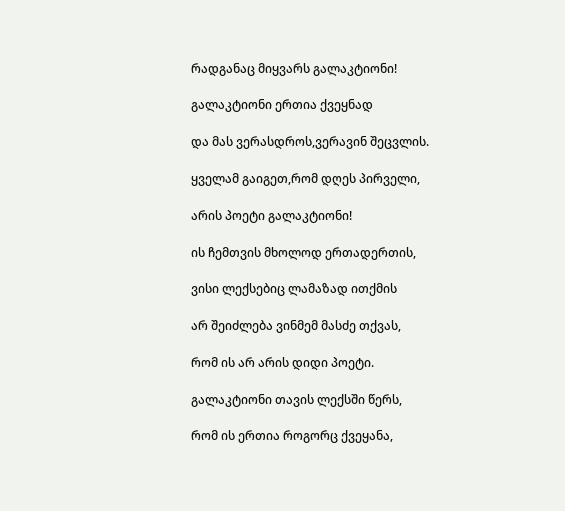რადგანაც მიყვარს გალაკტიონი!

გალაკტიონი ერთია ქვეყნად

და მას ვერასდროს,ვერავინ შეცვლის.

ყველამ გაიგეთ,რომ დღეს პირველი,

არის პოეტი გალაკტიონი!

ის ჩემთვის მხოლოდ ერთადერთის,

ვისი ლექსებიც ლამაზად ითქმის

არ შეიძლება ვინმემ მასძე თქვას,

რომ ის არ არის დიდი პოეტი.

გალაკტიონი თავის ლექსში წერს,

რომ ის ერთია როგორც ქვეყანა,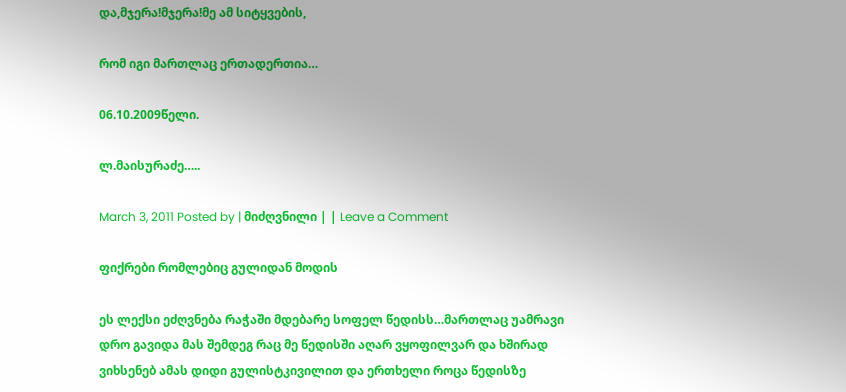და,მჯერა!მჯერა!მე ამ სიტყვების,

რომ იგი მართლაც ერთადერთია…

06.10.2009წელი.

ლ.მაისურაძე…..

March 3, 2011 Posted by | მიძღვნილი | | Leave a Comment

ფიქრები რომლებიც გულიდან მოდის

ეს ლექსი ეძღვნება რაჭაში მდებარე სოფელ წედისს…მართლაც უამრავი დრო გავიდა მას შემდეგ რაც მე წედისში აღარ ვყოფილვარ და ხშირად ვიხსენებ ამას დიდი გულისტკივილით და ერთხელი როცა წედისზე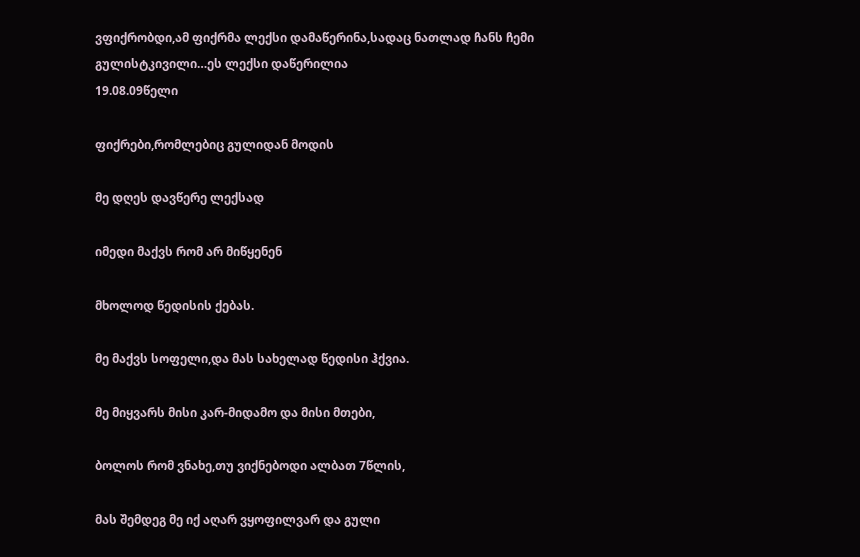ვფიქრობდი,ამ ფიქრმა ლექსი დამაწერინა,სადაც ნათლად ჩანს ჩემი გულისტკივილი…ეს ლექსი დაწერილია
19.08.09წელი

ფიქრები,რომლებიც გულიდან მოდის

მე დღეს დავწერე ლექსად

იმედი მაქვს რომ არ მიწყენენ

მხოლოდ წედისის ქებას.

მე მაქვს სოფელი,და მას სახელად წედისი ჰქვია.

მე მიყვარს მისი კარ-მიდამო და მისი მთები,

ბოლოს რომ ვნახე,თუ ვიქნებოდი ალბათ 7წლის,

მას შემდეგ მე იქ აღარ ვყოფილვარ და გული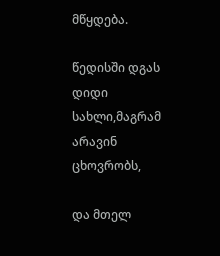მწყდება.

წედისში დგას დიდი სახლი,მაგრამ არავინ ცხოვრობს,

და მთელ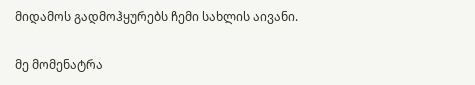მიდამოს გადმოჰყურებს ჩემი სახლის აივანი.

მე მომენატრა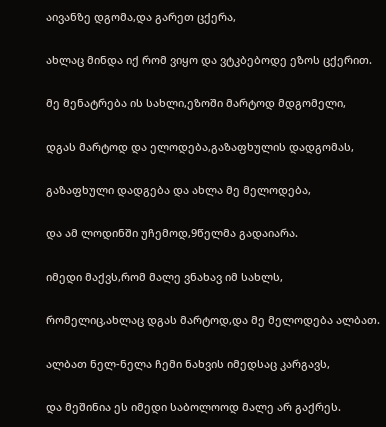აივანზე დგომა,და გარეთ ცქერა,

ახლაც მინდა იქ რომ ვიყო და ვტკბებოდე ეზოს ცქერით.

მე მენატრება ის სახლი,ეზოში მარტოდ მდგომელი,

დგას მარტოდ და ელოდება,გაზაფხულის დადგომას,

გაზაფხული დადგება და ახლა მე მელოდება,

და ამ ლოდინში უჩემოდ,9წელმა გადაიარა.

იმედი მაქვს,რომ მალე ვნახავ იმ სახლს,

რომელიც,ახლაც დგას მარტოდ,და მე მელოდება ალბათ.

ალბათ ნელ-ნელა ჩემი ნახვის იმედსაც კარგავს,

და მეშინია ეს იმედი საბოლოოდ მალე არ გაქრეს.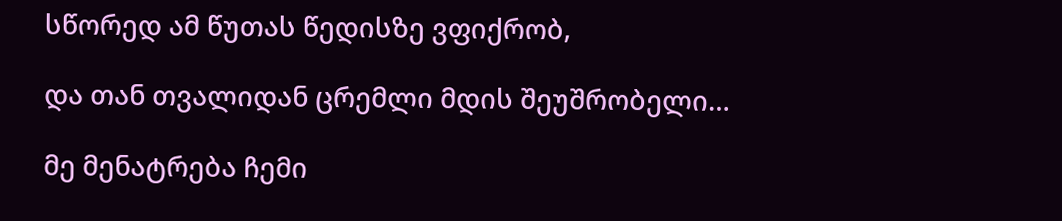სწორედ ამ წუთას წედისზე ვფიქრობ,

და თან თვალიდან ცრემლი მდის შეუშრობელი…

მე მენატრება ჩემი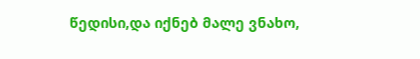წედისი,და იქნებ მალე ვნახო,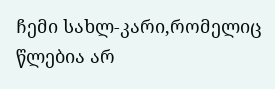ჩემი სახლ-კარი,რომელიც წლებია არ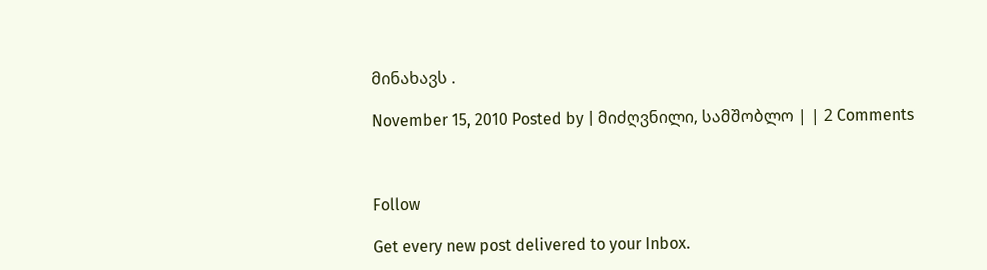მინახავს .

November 15, 2010 Posted by | მიძღვნილი, სამშობლო | | 2 Comments



Follow

Get every new post delivered to your Inbox.